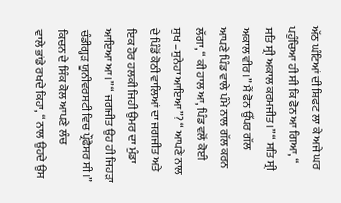ਅੱਠ ਘੰਟਿਆਂ ਦੀ ਸ਼ਿਫਟ ਲਾ ਕੇ ਅਜੇ ਘਰ ਪਹੁੰਚਿਆ ਹੀ ਸੀ ਕਿ ਫੋਨ ਆ ਗਿਆ, “
ਸਤਿ ਸ੍ਰੀ ਅਕਾਲ ਕਰਮਜੀਤ।” “ ਸਤਿ ਸ੍ਰੀ ਅਕਾਲ ਵੀਰ।” ਮੈਂ ਫੋਨ ਉੱਪਰ ਗੱਲ
ਆਪਣੇ ਪਿੰਡ ਵਾਲੇ ਪੰਮੇ ਨਾਲ ਗੱਲ ਕਰਨ ਲੱਗਾ, “ ਕੀ ਹਾਲ ਆ, ਪਿੰਡ ਵਲੋਂ ਕੋਈ
ਸੁਖ –ਸੁਨੇਹਾ ਆਇਆ”? “ ਆਪਣੇ ਨਾਲ ਦੇ ਪਿੰਡੋਂ ਕੋਠੀ ਵਾਲਿਆਂ ਦਾ ਜਗਜੀਤ ਅਤੇ
ਇਕ ਹੋਰ ਹਲਕੀ ਜਿਹੀ ਉਮਰ ਦਾ ਮੁੰਡਾ ਆਇਆ ਆ।” “ ਜਗਜੀਤ ਉਹ ਹੀ ਜਿਹੜਾ
ਚੰਡੀਗ੍ਹੜ ਯੂਨੀਵਰਸਟੀ ਵਿਚ ਪ੍ਰੌਫੈਸਰ ਸੀ।” ਕਿਚਨ ਦੇ ਸਿੰਕ ਕੋਲ ਆਪਣੇ ਲੰਚ
ਵਾਲੇ ਭਾਂਡੇ ਰਖਦੇ ਕਿਹਾ, “ ਨਾਲ ਉਹਦੇ ਉਸ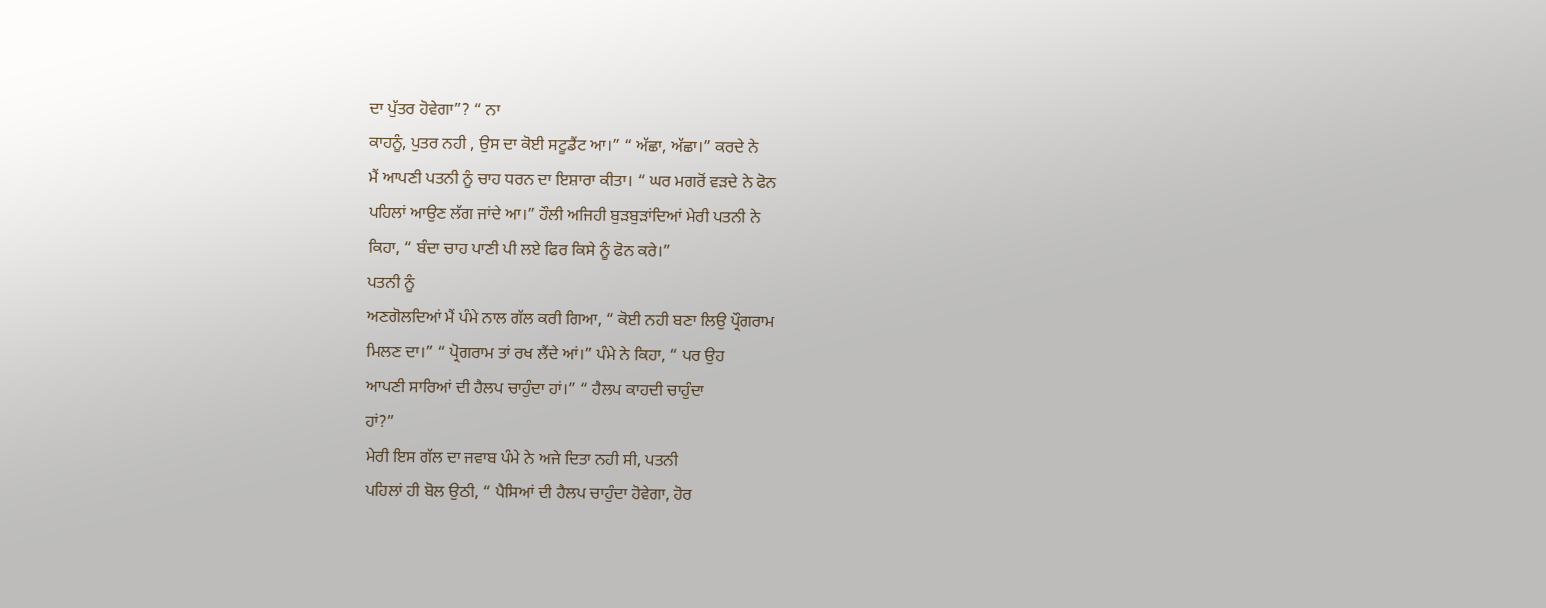ਦਾ ਪੁੱਤਰ ਹੋਵੇਗਾ”? “ ਨਾ
ਕਾਹਨੂੰ, ਪੁਤਰ ਨਹੀ , ਉਸ ਦਾ ਕੋਈ ਸਟੂਡੈਂਟ ਆ।” “ ਅੱਛਾ, ਅੱਛਾ।” ਕਰਦੇ ਨੇ
ਮੈਂ ਆਪਣੀ ਪਤਨੀ ਨੂੰ ਚਾਹ ਧਰਨ ਦਾ ਇਸ਼ਾਰਾ ਕੀਤਾ। “ ਘਰ ਮਗਰੋਂ ਵੜਦੇ ਨੇ ਫੋਨ
ਪਹਿਲਾਂ ਆਉਣ ਲੱਗ ਜਾਂਦੇ ਆ।” ਹੌਲੀ ਅਜਿਹੀ ਬੁੜਬੁੜਾਂਦਿਆਂ ਮੇਰੀ ਪਤਨੀ ਨੇ
ਕਿਹਾ, “ ਬੰਦਾ ਚਾਹ ਪਾਣੀ ਪੀ ਲਏ ਫਿਰ ਕਿਸੇ ਨੂੰ ਫੋਨ ਕਰੇ।”
ਪਤਨੀ ਨੂੰ
ਅਣਗੋਲਦਿਆਂ ਮੈਂ ਪੰਮੇ ਨਾਲ ਗੱਲ ਕਰੀ ਗਿਆ, “ ਕੋਈ ਨਹੀ ਬਣਾ ਲਿਉ ਪ੍ਰੌਗਰਾਮ
ਮਿਲਣ ਦਾ।” “ ਪ੍ਰੋਗਰਾਮ ਤਾਂ ਰਖ ਲੈਂਦੇ ਆਂ।” ਪੰਮੇ ਨੇ ਕਿਹਾ, “ ਪਰ ਉਹ
ਆਪਣੀ ਸਾਰਿਆਂ ਦੀ ਹੈਲਪ ਚਾਹੁੰਦਾ ਹਾਂ।” “ ਹੈਲਪ ਕਾਹਦੀ ਚਾਹੁੰਦਾ
ਹਾਂ?”
ਮੇਰੀ ਇਸ ਗੱਲ ਦਾ ਜਵਾਬ ਪੰਮੇ ਨੇ ਅਜੇ ਦਿਤਾ ਨਹੀ ਸੀ, ਪਤਨੀ
ਪਹਿਲਾਂ ਹੀ ਬੋਲ ਉਠੀ, “ ਪੈਸਿਆਂ ਦੀ ਹੈਲਪ ਚਾਹੁੰਦਾ ਹੋਵੇਗਾ, ਹੋਰ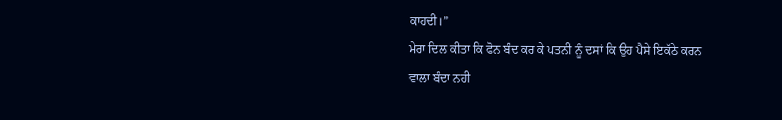ਕਾਹਦੀ।”
ਮੇਰਾ ਦਿਲ ਕੀਤਾ ਕਿ ਫੋਨ ਬੰਦ ਕਰ ਕੇ ਪਤਨੀ ਨੂੰ ਦਸਾਂ ਕਿ ਉਹ ਪੈਸੇ ਇਕੱਠੇ ਕਰਨ
ਵਾਲਾ ਬੰਦਾ ਨਹੀ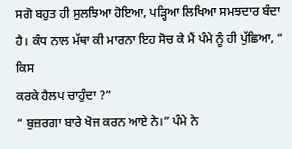ਸਗੋ ਬਹੁਤ ਹੀ ਸੁਲਝਿਆ ਹੋਇਆ, ਪੜ੍ਹਿਆ ਲਿਖਿਆ ਸਮਝਦਾਰ ਬੰਦਾ
ਹੈ। ਕੰਧ ਨਾਲ ਮੱਥਾ ਕੀ ਮਾਰਨਾ ਇਹ ਸੋਚ ਕੇ ਮੈਂ ਪੰਮੇ ਨੂੰ ਹੀ ਪੁੱਛਿਆ, “ ਕਿਸ
ਕਰਕੇ ਹੈਲਪ ਚਾਹੁੰਦਾ ?”
“ ਬੁਜ਼ਰਗਾ ਬਾਰੇ ਖੋਜ ਕਰਨ ਆਏ ਨੇ।” ਪੰਮੇ ਨੇ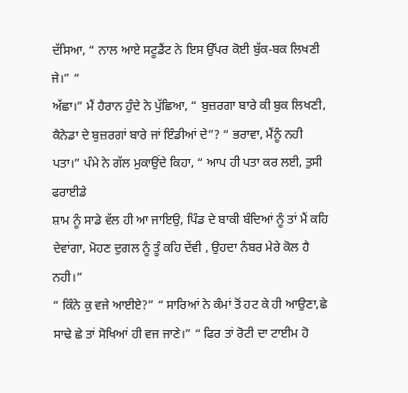ਦੱਸਿਆ, “ ਨਾਲ ਆਏ ਸਟੂਡੈਂਟ ਨੇ ਇਸ ਉੱਪਰ ਕੋਈ ਬੁੱਕ-ਬਕ ਲਿਖਣੀ ਜੇ।” “
ਅੱਛਾ।” ਮੈਂ ਹੈਰਾਨ ਹੁੰਦੇ ਨੇ ਪੁੱਛਿਆ, “ ਬੁਜ਼ਰਗਾ ਬਾਰੇ ਕੀ ਬੁਕ ਲਿਖਣੀ,
ਕੈਨੇਡਾ ਦੇ ਬੁਜ਼ਰਗਾਂ ਬਾਰੇ ਜਾਂ ਇੰਡੀਆਂ ਦੇ”? “ ਭਰਾਵਾ, ਮੈਂਨੂੰ ਨਹੀ
ਪਤਾ।” ਪੰਮੇ ਨੇ ਗੱਲ ਮੁਕਾਉਂਦੇ ਕਿਹਾ, “ ਆਪ ਹੀ ਪਤਾ ਕਰ ਲਈ, ਤੁਸੀ ਫਰਾਈਡੇ
ਸ਼ਾਮ ਨੂੰ ਸਾਡੇ ਵੱਲ ਹੀ ਆ ਜਾਇਉ, ਪਿੰਡ ਦੇ ਬਾਕੀ ਬੰਦਿਆਂ ਨੂੰ ਤਾਂ ਮੈਂ ਕਹਿ
ਦੇਵਾਂਗਾ, ਮੋਹਣ ਦੁਗਲ ਨੂੰ ਤੂੰ ਕਹਿ ਦੇਂਵੀ , ਉਹਦਾ ਨੰਬਰ ਮੇਰੇ ਕੋਲ ਹੈ ਨਹੀ।”
“ ਕਿੰਨੇ ਕੁ ਵਜੇ ਆਈਏ?” “ ਸਾਰਿਆਂ ਨੇ ਕੰਮਾਂ ਤੋਂ ਹਟ ਕੇ ਹੀ ਆਉਣਾ,ਛੇ
ਸਾਢੇ ਛੇ ਤਾਂ ਸੋਖਿਆਂ ਹੀ ਵਜ ਜਾਣੇ।” “ ਫਿਰ ਤਾਂ ਰੋਟੀ ਦਾ ਟਾਈਮ ਹੋ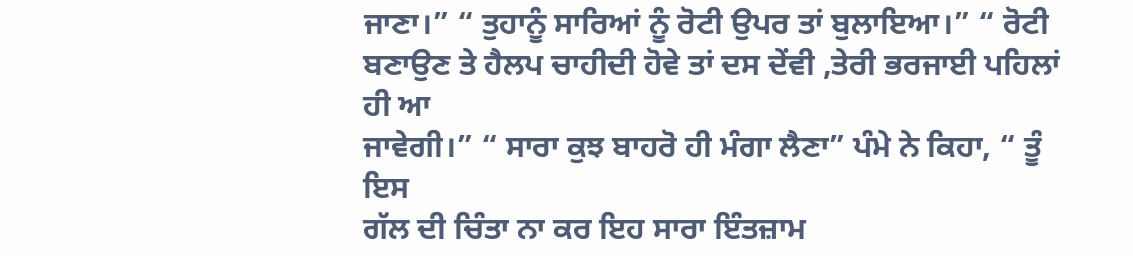ਜਾਣਾ।” “ ਤੁਹਾਨੂੰ ਸਾਰਿਆਂ ਨੂੰ ਰੋਟੀ ਉਪਰ ਤਾਂ ਬੁਲਾਇਆ।” “ ਰੋਟੀ
ਬਣਾਉਣ ਤੇ ਹੈਲਪ ਚਾਹੀਦੀ ਹੋਵੇ ਤਾਂ ਦਸ ਦੇਂਵੀ ,ਤੇਰੀ ਭਰਜਾਈ ਪਹਿਲਾਂ ਹੀ ਆ
ਜਾਵੇਗੀ।” “ ਸਾਰਾ ਕੁਝ ਬਾਹਰੋ ਹੀ ਮੰਗਾ ਲੈਣਾ” ਪੰਮੇ ਨੇ ਕਿਹਾ, “ ਤੂੰ ਇਸ
ਗੱਲ ਦੀ ਚਿੰਤਾ ਨਾ ਕਰ ਇਹ ਸਾਰਾ ਇੰਤਜ਼ਾਮ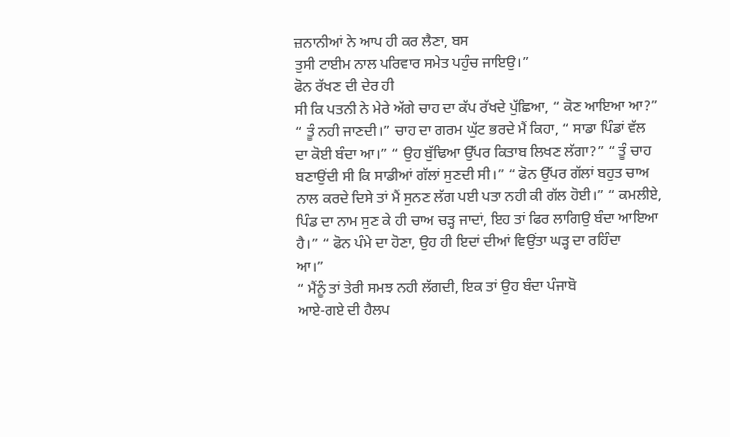ਜ਼ਨਾਨੀਆਂ ਨੇ ਆਪ ਹੀ ਕਰ ਲੈਣਾ, ਬਸ
ਤੁਸੀ ਟਾਈਮ ਨਾਲ ਪਰਿਵਾਰ ਸਮੇਤ ਪਹੁੰਚ ਜਾਇਉ।”
ਫੋਨ ਰੱਖਣ ਦੀ ਦੇਰ ਹੀ
ਸੀ ਕਿ ਪਤਨੀ ਨੇ ਮੇਰੇ ਅੱਗੇ ਚਾਹ ਦਾ ਕੱਪ ਰੱਖਦੇ ਪੁੱਛਿਆ, “ ਕੋਣ ਆਇਆ ਆ?”
“ ਤੂੰ ਨਹੀ ਜਾਣਦੀ।” ਚਾਹ ਦਾ ਗਰਮ ਘੁੱਟ ਭਰਦੇ ਮੈਂ ਕਿਹਾ, “ ਸਾਡਾ ਪਿੰਡਾਂ ਵੱਲ
ਦਾ ਕੋਈ ਬੰਦਾ ਆ।” “ ਉਹ ਬੁੱਢਿਆ ਉੱਪਰ ਕਿਤਾਬ ਲਿਖਣ ਲੱਗਾ?” “ ਤੂੰ ਚਾਹ
ਬਣਾਉਂਦੀ ਸੀ ਕਿ ਸਾਡੀਆਂ ਗੱਲਾਂ ਸੁਣਦੀ ਸੀ।” “ ਫੋਨ ਉੱਪਰ ਗੱਲਾਂ ਬਹੁਤ ਚਾਅ
ਨਾਲ ਕਰਦੇ ਦਿਸੇ ਤਾਂ ਮੈਂ ਸੁਨਣ ਲੱਗ ਪਈ ਪਤਾ ਨਹੀ ਕੀ ਗੱਲ ਹੋਈ।” “ ਕਮਲੀਏ,
ਪਿੰਡ ਦਾ ਨਾਮ ਸੁਣ ਕੇ ਹੀ ਚਾਅ ਚੜ੍ਹ ਜਾਦਾਂ, ਇਹ ਤਾਂ ਫਿਰ ਲਾਗਿਉ ਬੰਦਾ ਆਇਆ
ਹੈ।” “ ਫੋਨ ਪੰਮੇ ਦਾ ਹੋਣਾ, ਉਹ ਹੀ ਇਦਾਂ ਦੀਆਂ ਵਿਉਂਤਾ ਘੜ੍ਹ ਦਾ ਰਹਿੰਦਾ
ਆ।”
“ ਮੈਂਨੂੰ ਤਾਂ ਤੇਰੀ ਸਮਝ ਨਹੀ ਲੱਗਦੀ, ਇਕ ਤਾਂ ਉਹ ਬੰਦਾ ਪੰਜਾਬੋ
ਆਏ-ਗਏ ਦੀ ਹੈਲਪ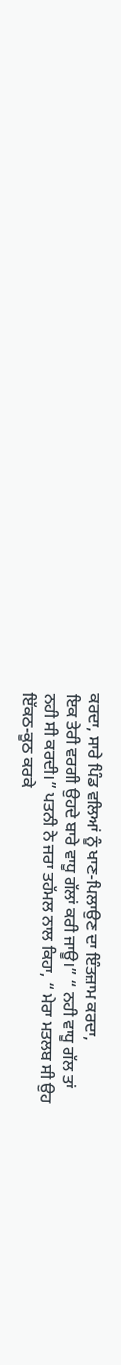ਕਰਦਾ, ਸਾਰੇ ਪਿੰਡ ਵਲਿਆਂ ਨੂੰ ਖਾਣ-ਪਿਲਾਉਣ ਦਾ ਇੰਤਜ਼ਾਮ ਕਰਦਾ,
ਇਕ ਤੇਰੀ ਵਰਗੀ ਉਹਦੇ ਬਾਰੇ ਵਾਧੂ ਗੱਲਾਂ ਕਰੀ ਜਾਊ।” “ ਨਹੀ ਵਾਧੂ ਗੱਲ ਤਾਂ
ਨਹੀ ਸੀ ਕਰਦੀ।” ਪਤਨੀ ਨੇ ਜਰਾ ਤਹੱਮਲ ਨਾਲ ਕਿਹਾ, “ ਮੇਰਾ ਮਤਲਬ ਸੀ ਉਹ
ਇੱਕਠ-ਕੂਠ ਕਰਕੇ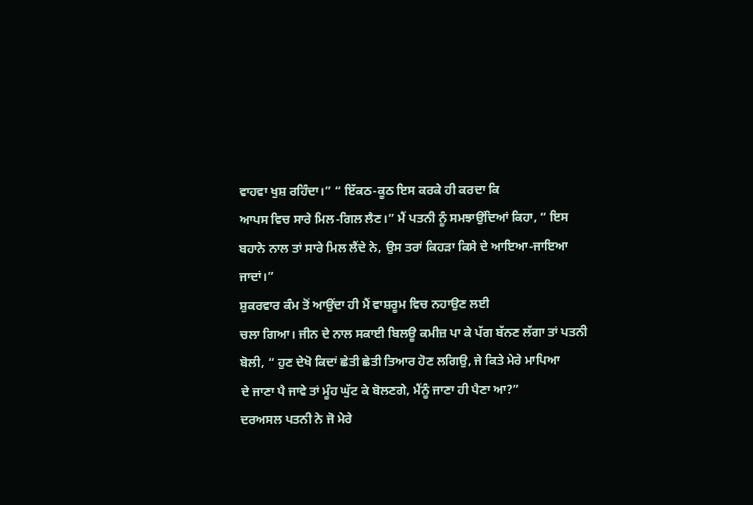ਵਾਹਵਾ ਖੁਸ਼ ਰਹਿੰਦਾ।” “ ਇੱਕਠ-ਕੂਠ ਇਸ ਕਰਕੇ ਹੀ ਕਰਦਾ ਕਿ
ਆਪਸ ਵਿਚ ਸਾਰੇ ਮਿਲ-ਗਿਲ ਲੈਣ।” ਮੈਂ ਪਤਨੀ ਨੂੰ ਸਮਝਾਉਂਦਿਆਂ ਕਿਹਾ, “ ਇਸ
ਬਹਾਨੇ ਨਾਲ ਤਾਂ ਸਾਰੇ ਮਿਲ ਲੈਂਦੇ ਨੇ, ਉਸ ਤਰਾਂ ਕਿਹੜਾ ਕਿਸੇ ਦੇ ਆਇਆ-ਜਾਇਆ
ਜਾਦਾਂ।”
ਸ਼ੁਕਰਵਾਰ ਕੰਮ ਤੋਂ ਆਉਂਦਾ ਹੀ ਮੈਂ ਵਾਸ਼ਰੂਮ ਵਿਚ ਨਹਾਉਣ ਲਈ
ਚਲਾ ਗਿਆ। ਜੀਨ ਦੇ ਨਾਲ ਸਕਾਈ ਬਿਲਊ ਕਮੀਜ਼ ਪਾ ਕੇ ਪੱਗ ਬੱਨਣ ਲੱਗਾ ਤਾਂ ਪਤਨੀ
ਬੋਲੀ, “ ਹੁਣ ਦੇਖੋ ਕਿਦਾਂ ਛੇਤੀ ਛੇਤੀ ਤਿਆਰ ਹੋਣ ਲਗਿਉ, ਜੇ ਕਿਤੇ ਮੇਰੇ ਮਾਪਿਆ
ਦੇ ਜਾਣਾ ਪੈ ਜਾਵੇ ਤਾਂ ਮੂੰਹ ਘੁੱਟ ਕੇ ਬੋਲਣਗੇ, ਮੈਂਨੂੰ ਜਾਣਾ ਹੀ ਪੈਣਾ ਆ?”
ਦਰਅਸਲ ਪਤਨੀ ਨੇ ਜੋ ਮੇਰੇ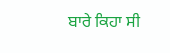ਬਾਰੇ ਕਿਹਾ ਸੀ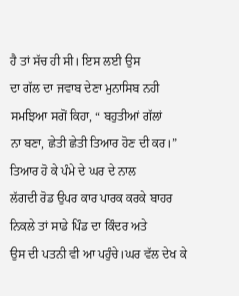ਹੈ ਤਾਂ ਸੱਚ ਹੀ ਸੀ। ਇਸ ਲਈ ਉਸ
ਦਾ ਗੱਲ ਦਾ ਜਵਾਬ ਦੇਣਾ ਮੁਨਾਸਿਬ ਨਹੀ ਸਮਝਿਆ ਸਗੋਂ ਕਿਹਾ, “ ਬਹੁਤੀਆਂ ਗੱਲਾਂ
ਨਾ ਬਣਾ, ਛੇਤੀ ਛੇਤੀ ਤਿਆਰ ਹੋਣ ਦੀ ਕਰ।” ਤਿਆਰ ਹੋ ਕੇ ਪੰਮੇ ਦੇ ਘਰ ਦੇ ਨਾਲ
ਲੱਗਦੀ ਰੋਡ ਉਪਰ ਕਾਰ ਪਾਰਕ ਕਰਕੇ ਬਾਹਰ ਨਿਕਲੇ ਤਾਂ ਸਾਡੇ ਪਿੰਡ ਦਾ ਕਿੰਦਰ ਅਤੇ
ਉਸ ਦੀ ਪਤਨੀ ਵੀ ਆ ਪਹੁੰਚੇ।ਘਰ ਵੱਲ ਦੇਖ ਕੇ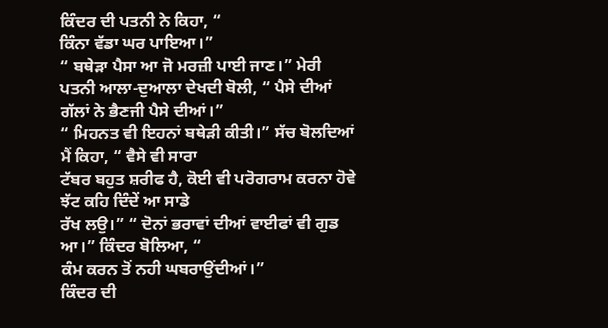ਕਿੰਦਰ ਦੀ ਪਤਨੀ ਨੇ ਕਿਹਾ, “
ਕਿੰਨਾ ਵੱਡਾ ਘਰ ਪਾਇਆ।”
“ ਬਥੇੜਾ ਪੈਸਾ ਆ ਜੋ ਮਰਜ਼ੀ ਪਾਈ ਜਾਣ।” ਮੇਰੀ
ਪਤਨੀ ਆਲਾ-ਦੁਆਲਾ ਦੇਖਦੀ ਬੋਲੀ, “ ਪੈਸੇ ਦੀਆਂ ਗੱਲਾਂ ਨੇ ਭੈਣਜੀ ਪੈਸੇ ਦੀਆਂ।”
“ ਮਿਹਨਤ ਵੀ ਇਹਨਾਂ ਬਥੇੜੀ ਕੀਤੀ।” ਸੱਚ ਬੋਲਦਿਆਂ ਮੈਂ ਕਿਹਾ, “ ਵੈਸੇ ਵੀ ਸਾਰਾ
ਟੱਬਰ ਬਹੁਤ ਸ਼ਰੀਫ ਹੈ, ਕੋਈ ਵੀ ਪਰੋਗਰਾਮ ਕਰਨਾ ਹੋਵੇ ਝੱਟ ਕਹਿ ਦਿੰਦੇਂ ਆ ਸਾਡੇ
ਰੱਖ ਲਉ।” “ ਦੋਨਾਂ ਭਰਾਵਾਂ ਦੀਆਂ ਵਾਈਫਾਂ ਵੀ ਗੁਡ ਆ।” ਕਿੰਦਰ ਬੋਲਿਆ, “
ਕੰਮ ਕਰਨ ਤੋਂ ਨਹੀ ਘਬਰਾਉਂਦੀਆਂ।”
ਕਿੰਦਰ ਦੀ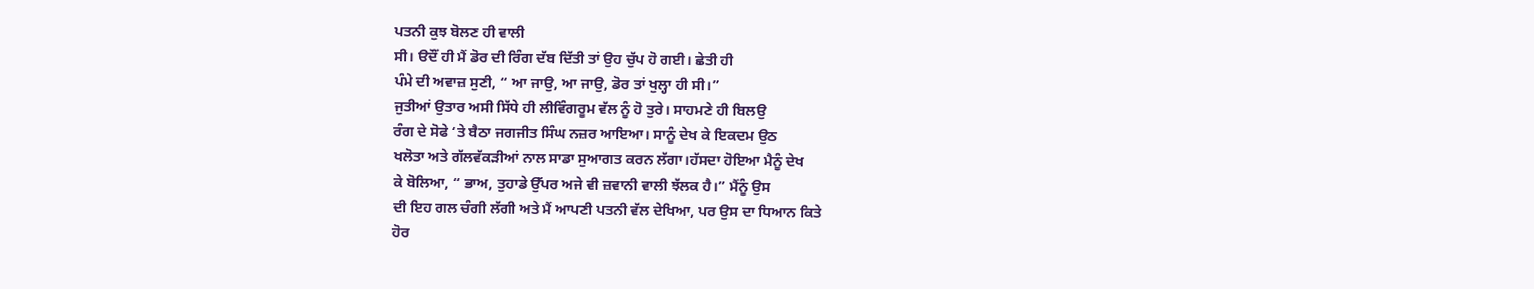ਪਤਨੀ ਕੁਝ ਬੋਲਣ ਹੀ ਵਾਲੀ
ਸੀ। ੳਦੌਂ ਹੀ ਮੈਂ ਡੋਰ ਦੀ ਰਿੰਗ ਦੱਬ ਦਿੱਤੀ ਤਾਂ ਉਹ ਚੁੱਪ ਹੋ ਗਈ। ਛੇਤੀ ਹੀ
ਪੰਮੇ ਦੀ ਅਵਾਜ਼ ਸੁਣੀ, “ ਆ ਜਾਉ, ਆ ਜਾਉ, ਡੋਰ ਤਾਂ ਖੁਲ੍ਹਾ ਹੀ ਸੀ।”
ਜੁਤੀਆਂ ਉਤਾਰ ਅਸੀ ਸਿੱਧੇ ਹੀ ਲੀਵਿੰਗਰੂਮ ਵੱਲ ਨੂੰ ਹੋ ਤੁਰੇ। ਸਾਹਮਣੇ ਹੀ ਬਿਲਉ
ਰੰਗ ਦੇ ਸੋਫੇ ‘ਤੇ ਬੈਠਾ ਜਗਜੀਤ ਸਿੰਘ ਨਜ਼ਰ ਆਇਆ। ਸਾਨੂੰ ਦੇਖ ਕੇ ਇਕਦਮ ਉਠ
ਖਲੋਤਾ ਅਤੇ ਗੱਲਵੱਕੜੀਆਂ ਨਾਲ ਸਾਡਾ ਸੁਆਗਤ ਕਰਨ ਲੱਗਾ।ਹੱਸਦਾ ਹੋਇਆ ਮੈਨੂੰ ਦੇਖ
ਕੇ ਬੋਲਿਆ, “ ਭਾਅ, ਤੁਹਾਡੇ ਉੱਪਰ ਅਜੇ ਵੀ ਜ਼ਵਾਨੀ ਵਾਲੀ ਝੱਲਕ ਹੈ।” ਮੈਂਨੂੰ ਉਸ
ਦੀ ਇਹ ਗਲ ਚੰਗੀ ਲੱਗੀ ਅਤੇ ਮੈਂ ਆਪਣੀ ਪਤਨੀ ਵੱਲ ਦੇਖਿਆ, ਪਰ ਉਸ ਦਾ ਧਿਆਨ ਕਿਤੇ
ਹੋਰ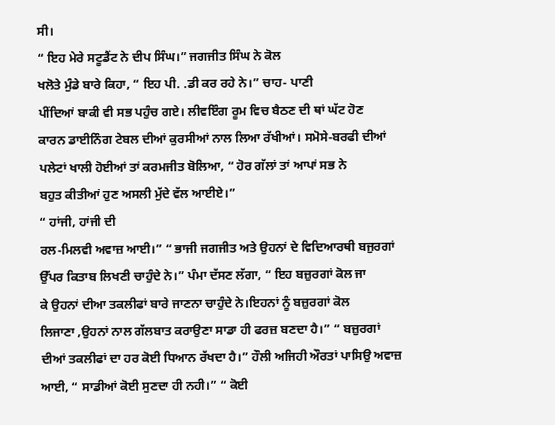ਸੀ।
“ ਇਹ ਮੇਰੇ ਸਟੂਡੈਂਟ ਨੇ ਦੀਪ ਸਿੰਘ।” ਜਗਜੀਤ ਸਿੰਘ ਨੇ ਕੋਲ
ਖਲੋਤੇ ਮੁੰਡੇ ਬਾਰੇ ਕਿਹਾ, “ ਇਹ ਪੀ. .ਡੀ ਕਰ ਰਹੇ ਨੇ।” ਚਾਹ- ਪਾਣੀ
ਪੀਂਦਿਆਂ ਬਾਕੀ ਵੀ ਸਭ ਪਹੁੰਚ ਗਏ। ਲੀਵਇੰਗ ਰੂਮ ਵਿਚ ਬੈਠਣ ਦੀ ਥਾਂ ਘੱਟ ਹੋਣ
ਕਾਰਨ ਡਾਈਨਿੰਗ ਟੇਬਲ ਦੀਆਂ ਕੁਰਸੀਆਂ ਨਾਲ ਲਿਆ ਰੱਖੀਆਂ। ਸਮੋਸੇ-ਬਰਫੀ ਦੀਆਂ
ਪਲੇਟਾਂ ਖਾਲੀ ਹੋਈਆਂ ਤਾਂ ਕਰਮਜੀਤ ਬੋਲਿਆ, “ ਹੋਰ ਗੱਲਾਂ ਤਾਂ ਆਪਾਂ ਸਭ ਨੇ
ਬਹੁਤ ਕੀਤੀਆਂ ਹੁਣ ਅਸਲੀ ਮੁੱਦੇ ਵੱਲ ਆਈਏ।”
“ ਹਾਂਜੀ, ਹਾਂਜੀ ਦੀ
ਰਲ-ਮਿਲਵੀ ਅਵਾਜ਼ ਆਈ।” “ ਭਾਜੀ ਜਗਜੀਤ ਅਤੇ ਉਹਨਾਂ ਦੇ ਵਿਦਿਆਰਥੀ ਬਜੁਰਗਾਂ
ਉੱਪਰ ਕਿਤਾਬ ਲਿਖਣੀ ਚਾਹੁੰਦੇ ਨੇ।” ਪੰਮਾ ਦੱਸਣ ਲੱਗਾ, “ ਇਹ ਬਜ਼ੁਰਗਾਂ ਕੋਲ ਜਾ
ਕੇ ਉਹਨਾਂ ਦੀਆ ਤਕਲੀਫਾਂ ਬਾਰੇ ਜਾਣਨਾ ਚਾਹੁੰਦੇ ਨੇ।ਇਹਨਾਂ ਨੂੰ ਬਜ਼ੁਰਗਾਂ ਕੋਲ
ਲਿਜਾਣਾ ,ਉਹਨਾਂ ਨਾਲ ਗੱਲਬਾਤ ਕਰਾਉਣਾ ਸਾਡਾ ਹੀ ਫਰਜ਼ ਬਣਦਾ ਹੈ।” “ ਬਜ਼ੁਰਗਾਂ
ਦੀਆਂ ਤਕਲੀਫਾਂ ਦਾ ਹਰ ਕੋਈ ਧਿਆਨ ਰੱਖਦਾ ਹੈ।” ਹੌਲੀ ਅਜਿਹੀ ਔਰਤਾਂ ਪਾਸਿਉ ਅਵਾਜ਼
ਆਈ, “ ਸਾਡੀਆਂ ਕੋਈ ਸੁਣਦਾ ਹੀ ਨਹੀ।” “ ਕੋਈ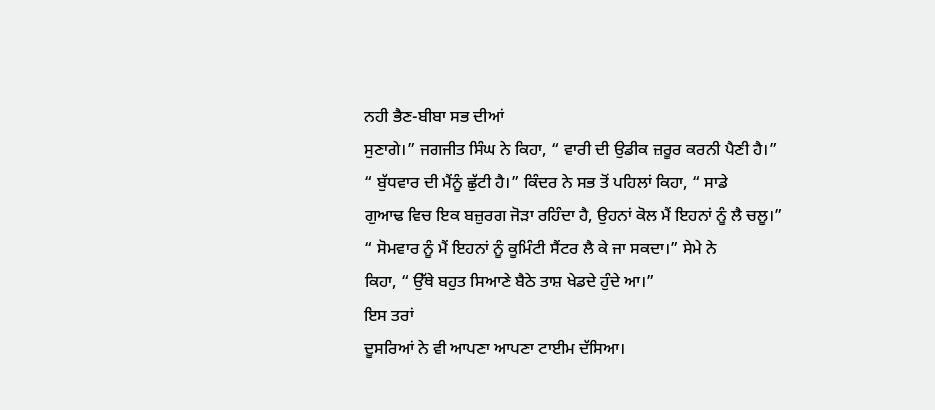ਨਹੀ ਭੈਣ-ਬੀਬਾ ਸਭ ਦੀਆਂ
ਸੁਣਾਗੇ।” ਜਗਜੀਤ ਸਿੰਘ ਨੇ ਕਿਹਾ, “ ਵਾਰੀ ਦੀ ਉਡੀਕ ਜ਼ਰੂਰ ਕਰਨੀ ਪੈਣੀ ਹੈ।”
“ ਬੁੱਧਵਾਰ ਦੀ ਮੈਂਨੂੰ ਛੁੱਟੀ ਹੈ।” ਕਿੰਦਰ ਨੇ ਸਭ ਤੋਂ ਪਹਿਲਾਂ ਕਿਹਾ, “ ਸਾਡੇ
ਗੁਆਢ ਵਿਚ ਇਕ ਬਜ਼ੁਰਗ ਜੋੜਾ ਰਹਿੰਦਾ ਹੈ, ਉਹਨਾਂ ਕੋਲ ਮੈਂ ਇਹਨਾਂ ਨੂੰ ਲੈ ਚਲੂ।”
“ ਸੋਮਵਾਰ ਨੂੰ ਮੈਂ ਇਹਨਾਂ ਨੂੰ ਕੂਮਿੰਟੀ ਸੈਂਟਰ ਲੈ ਕੇ ਜਾ ਸਕਦਾ।” ਸੇਮੇ ਨੇ
ਕਿਹਾ, “ ਉੱਥੇ ਬਹੁਤ ਸਿਆਣੇ ਬੈਠੇ ਤਾਸ਼ ਖੇਡਦੇ ਹੁੰਦੇ ਆ।”
ਇਸ ਤਰਾਂ
ਦੂਸਰਿਆਂ ਨੇ ਵੀ ਆਪਣਾ ਆਪਣਾ ਟਾਈਮ ਦੱਸਿਆ।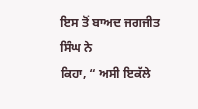ਇਸ ਤੋਂ ਬਾਅਦ ਜਗਜੀਤ ਸਿੰਘ ਨੇ
ਕਿਹਾ, “ ਅਸੀ ਇਕੱਲੇ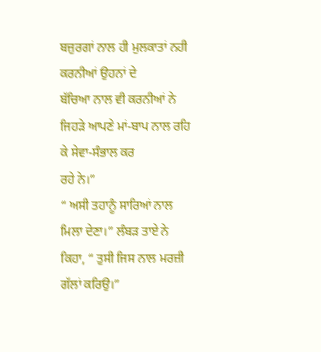ਬਜ਼ੁਰਗਾਂ ਨਾਲ ਹੀ ਮੁਲਕਾਤਾਂ ਨਹੀ ਕਰਨੀਆਂ ਉਹਨਾਂ ਦੇ
ਬੱਚਿਆ ਨਾਲ ਵੀ ਕਰਨੀਆਂ ਨੇ ਜਿਹੜੇ ਆਪਣੇ ਮਾਂ-ਬਾਪ ਨਾਲ ਰਹਿ ਕੇ ਸੇਵਾ-ਸੰਭਾਲ ਕਰ
ਰਹੇ ਨੇ।”
“ ਅਸੀ ਤਹਾਨੂੰ ਸਾਰਿਆਂ ਨਾਲ ਮਿਲਾ ਦੇਣਾ।” ਲੰਬੜ ਤਾਏ ਨੇ
ਕਿਹਾ, “ ਤੁਸੀ ਜਿਸ ਨਾਲ ਮਰਜ਼ੀ ਗੱਲਾਂ ਕਰਿਉ।”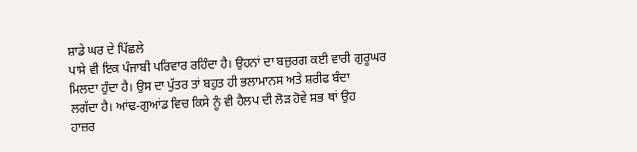ਸ਼ਾਡੇ ਘਰ ਦੇ ਪਿੱਛਲੇ
ਪਾਸੇ ਵੀ ਇਕ ਪੰਜਾਬੀ ਪਰਿਵਾਰ ਰਹਿੰਦਾ ਹੈ। ਉਹਨਾਂ ਦਾ ਬਜ਼ੁਰਗ ਕਈ ਵਾਰੀ ਗੁਰੂਘਰ
ਮਿਲਦਾ ਹੁੰਦਾ ਹੈ। ਉਸ ਦਾ ਪੁੱਤਰ ਤਾਂ ਬਹੁਤ ਹੀ ਭਲਾਮਾਨਸ ਅਤੇ ਸ਼ਰੀਫ ਬੰਦਾ
ਲਗੱਦਾ ਹੈ। ਆਂਢ-ਗੁਆਂਡ ਵਿਚ ਕਿਸੇ ਨੂੰ ਵੀ ਹੈਲਪ ਦੀ ਲੋੜ ਹੋਵੇ ਸਭ ਥਾਂ ਉਹ
ਹਾਜ਼ਰ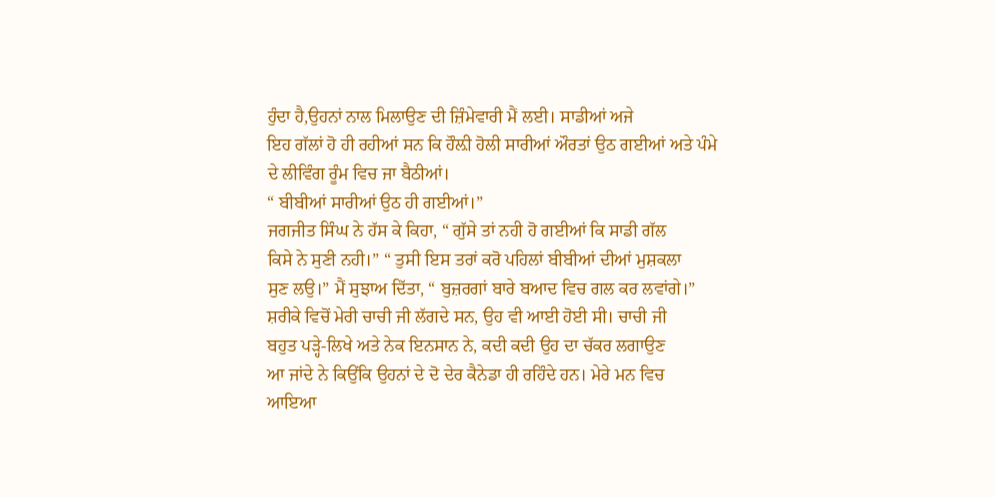ਹੁੰਦਾ ਹੈ,ਉਹਨਾਂ ਨਾਲ ਮਿਲਾਉਣ ਦੀ ਜ਼ਿੰਮੇਵਾਰੀ ਮੈਂ ਲਈ। ਸਾਡੀਆਂ ਅਜੇ
ਇਹ ਗੱਲਾਂ ਹੋ ਹੀ ਰਹੀਆਂ ਸਨ ਕਿ ਹੌਲ਼ੀ ਹੋਲੀ ਸਾਰੀਆਂ ਔਰਤਾਂ ਉਠ ਗਈਆਂ ਅਤੇ ਪੰਮੇ
ਦੇ ਲੀਵਿੰਗ ਰੂੰਮ ਵਿਚ ਜਾ ਬੈਠੀਆਂ।
“ ਬੀਬੀਆਂ ਸਾਰੀਆਂ ਉਠ ਹੀ ਗਈਆਂ।”
ਜਗਜੀਤ ਸਿੰਘ ਨੇ ਹੱਸ ਕੇ ਕਿਹਾ, “ ਗੁੱਸੇ ਤਾਂ ਨਹੀ ਹੋ ਗਈਆਂ ਕਿ ਸਾਡੀ ਗੱਲ
ਕਿਸੇ ਨੇ ਸੁਣੀ ਨਹੀ।” “ ਤੁਸੀ ਇਸ ਤਰਾਂ ਕਰੋ ਪਹਿਲਾਂ ਬੀਬੀਆਂ ਦੀਆਂ ਮੁਸ਼ਕਲਾ
ਸੁਣ ਲਉ।” ਮੈਂ ਸੁਝਾਅ ਦਿੱਤਾ, “ ਬੁਜ਼ਰਗਾਂ ਬਾਰੇ ਬਆਦ ਵਿਚ ਗਲ ਕਰ ਲਵਾਂਗੇ।”
ਸ਼ਰੀਕੇ ਵਿਚੋਂ ਮੇਰੀ ਚਾਚੀ ਜੀ ਲੱਗਦੇ ਸਨ, ਉਹ ਵੀ ਆਈ ਹੋਈ ਸੀ। ਚਾਚੀ ਜੀ
ਬਹੁਤ ਪੜ੍ਹੇ-ਲਿਖੇ ਅਤੇ ਨੇਕ ਇਨਸਾਨ ਨੇ, ਕਦੀ ਕਦੀ ਉਹ ਦਾ ਚੱਕਰ ਲਗਾਉਣ
ਆ ਜਾਂਦੇ ਨੇ ਕਿਉਂਕਿ ਉਹਨਾਂ ਦੇ ਦੋ ਦੇਰ ਕੈਨੇਡਾ ਹੀ ਰਹਿੰਦੇ ਹਨ। ਮੇਰੇ ਮਨ ਵਿਚ
ਆਇਆ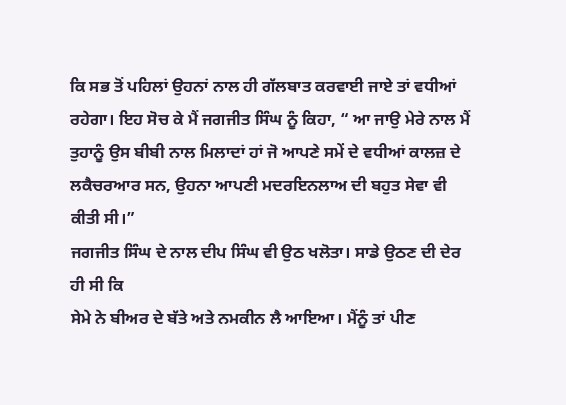ਕਿ ਸਭ ਤੋਂ ਪਹਿਲਾਂ ਉਹਨਾਂ ਨਾਲ ਹੀ ਗੱਲਬਾਤ ਕਰਵਾਈ ਜਾਏ ਤਾਂ ਵਧੀਆਂ
ਰਹੇਗਾ। ਇਹ ਸੋਚ ਕੇ ਮੈਂ ਜਗਜੀਤ ਸਿੰਘ ਨੂੰ ਕਿਹਾ, “ ਆ ਜਾਉ ਮੇਰੇ ਨਾਲ ਮੈਂ
ਤੁਹਾਨੂੰ ਉਸ ਬੀਬੀ ਨਾਲ ਮਿਲਾਦਾਂ ਹਾਂ ਜੋ ਆਪਣੇ ਸਮੇਂ ਦੇ ਵਧੀਆਂ ਕਾਲਜ਼ ਦੇ
ਲਕੈਚਰਆਰ ਸਨ, ਉਹਨਾ ਆਪਣੀ ਮਦਰਇਨਲਾਅ ਦੀ ਬਹੁਤ ਸੇਵਾ ਵੀ ਕੀਤੀ ਸੀ।”
ਜਗਜੀਤ ਸਿੰਘ ਦੇ ਨਾਲ ਦੀਪ ਸਿੰਘ ਵੀ ਉਠ ਖਲੋਤਾ। ਸਾਡੇ ਉਠਣ ਦੀ ਦੇਰ ਹੀ ਸੀ ਕਿ
ਸੇਮੇ ਨੇ ਬੀਅਰ ਦੇ ਬੱਤੇ ਅਤੇ ਨਮਕੀਨ ਲੈ ਆਇਆ। ਮੈਂਨੂੰ ਤਾਂ ਪੀਣ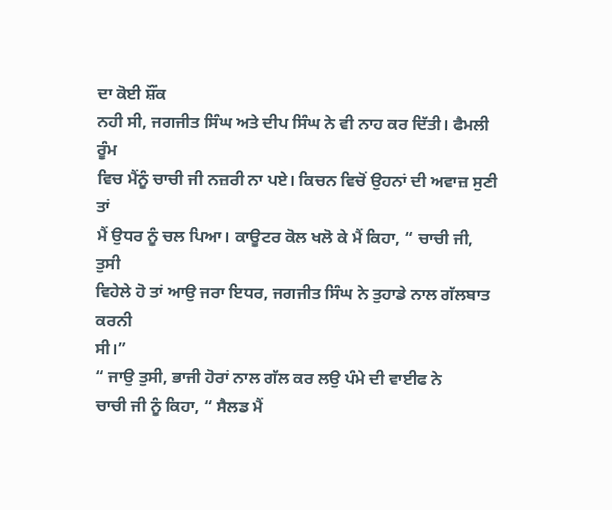ਦਾ ਕੋਈ ਸ਼ੌਂਕ
ਨਹੀ ਸੀ, ਜਗਜੀਤ ਸਿੰਘ ਅਤੇ ਦੀਪ ਸਿੰਘ ਨੇ ਵੀ ਨਾਹ ਕਰ ਦਿੱਤੀ। ਫੈਮਲੀ ਰੂੰਮ
ਵਿਚ ਮੈਂਨੂੰ ਚਾਚੀ ਜੀ ਨਜ਼ਰੀ ਨਾ ਪਏ। ਕਿਚਨ ਵਿਚੋਂ ਉਹਨਾਂ ਦੀ ਅਵਾਜ਼ ਸੁਣੀ ਤਾਂ
ਮੈਂ ਉਧਰ ਨੂੰ ਚਲ ਪਿਆ। ਕਾਊਟਰ ਕੋਲ ਖਲੋ ਕੇ ਮੈਂ ਕਿਹਾ, “ ਚਾਚੀ ਜੀ, ਤੁਸੀ
ਵਿਹੇਲੇ ਹੋ ਤਾਂ ਆਉ ਜਰਾ ਇਧਰ, ਜਗਜੀਤ ਸਿੰਘ ਨੇ ਤੁਹਾਡੇ ਨਾਲ ਗੱਲਬਾਤ ਕਰਨੀ
ਸੀ।”
“ ਜਾਉ ਤੁਸੀ, ਭਾਜੀ ਹੋਰਾਂ ਨਾਲ ਗੱਲ ਕਰ ਲਉ ਪੰਮੇ ਦੀ ਵਾਈਫ ਨੇ
ਚਾਚੀ ਜੀ ਨੂੰ ਕਿਹਾ, “ ਸੈਲਡ ਮੈਂ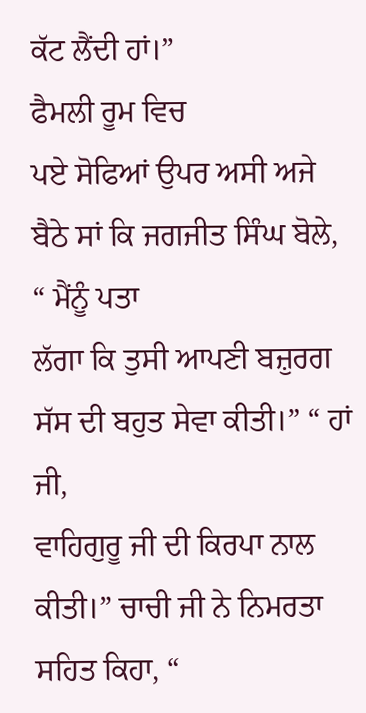ਕੱਟ ਲੈਂਦੀ ਹਾਂ।”
ਫੈਮਲੀ ਰੂਮ ਵਿਚ
ਪਏ ਸੋਫਿਆਂ ਉਪਰ ਅਸੀ ਅਜੇ ਬੈਠੇ ਸਾਂ ਕਿ ਜਗਜੀਤ ਸਿੰਘ ਬੋਲੇ, “ ਮੈਂਨੂੰ ਪਤਾ
ਲੱਗਾ ਕਿ ਤੁਸੀ ਆਪਣੀ ਬਜ਼ੁਰਗ ਸੱਸ ਦੀ ਬਹੁਤ ਸੇਵਾ ਕੀਤੀ।” “ ਹਾਂ ਜੀ,
ਵਾਹਿਗੁਰੂ ਜੀ ਦੀ ਕਿਰਪਾ ਨਾਲ ਕੀਤੀ।” ਚਾਚੀ ਜੀ ਨੇ ਨਿਮਰਤਾ ਸਹਿਤ ਕਿਹਾ, “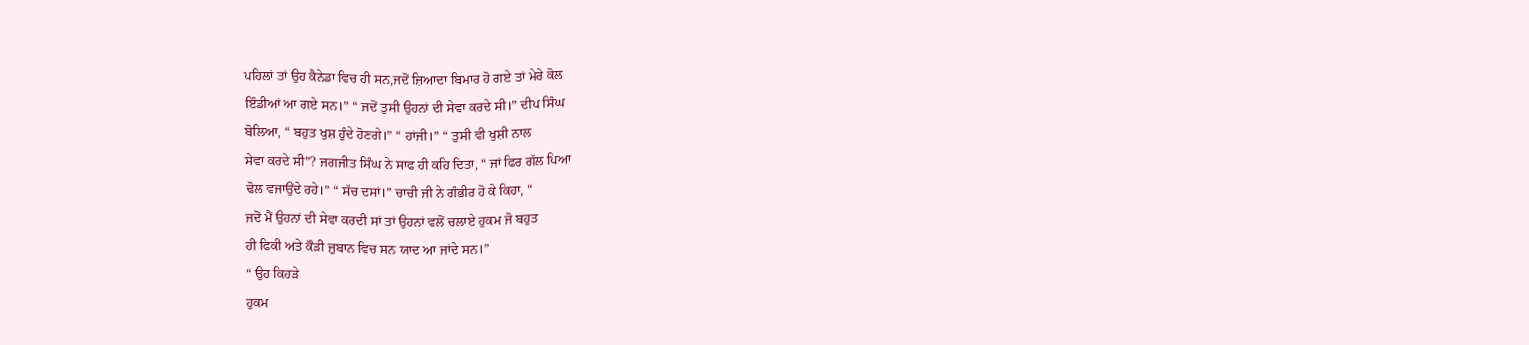ਪਹਿਲਾਂ ਤਾਂ ਉਹ ਕੈਨੇਡਾ ਵਿਚ ਹੀ ਸਨ,ਜਦੋਂ ਜ਼ਿਆਦਾ ਬਿਮਾਰ ਹੋ ਗਏ ਤਾਂ ਮੇਰੇ ਕੋਲ
ਇੰਡੀਆਂ ਆ ਗਏ ਸਨ।” “ ਜਦੋਂ ਤੁਸੀ ਉਹਨਾਂ ਦੀ ਸੇਵਾ ਕਰਦੇ ਸੀ।” ਦੀਪ ਸਿੰਘ
ਬੋਲਿਆ, “ ਬਹੁਤ ਖੁਸ਼ ਹੁੰਦੇ ਹੋਣਗੇ।” “ ਹਾਂਜੀ।” “ ਤੁਸੀ ਵੀ ਖੁਸ਼ੀ ਨਾਲ
ਸੇਵਾ ਕਰਦੇ ਸੀ”? ਜਗਜੀਤ ਸਿੰਘ ਨੇ ਸਾਫ ਹੀ ਕਹਿ ਦਿਤਾ, “ ਜਾਂ ਫਿਰ ਗੱਲ ਪਿਆ
ਢੋਲ ਵਜਾਉਂਦੇ ਰਹੇ।” “ ਸੱਚ ਦਸਾਂ।” ਚਾਚੀ ਜੀ ਨੇ ਗੰਭੀਰ ਹੋ ਕੇ ਕਿਹਾ, “
ਜਦੋਂ ਮੈਂ ਉਹਨਾਂ ਦੀ ਸੇਵਾ ਕਰਦੀ ਸਾਂ ਤਾਂ ਉਹਨਾਂ ਵਲੋਂ ਚਲਾਏ ਹੁਕਮ ਜੋ ਬਹੁਤ
ਹੀ ਫਿਕੀ ਅਤੇ ਕੌੜੀ ਜ਼ੁਬਾਨ ਵਿਚ ਸਨ ਯਾਦ ਆ ਜਾਂਦੇ ਸਨ।”
“ ਉਹ ਕਿਹੜੇ
ਹੁਕਮ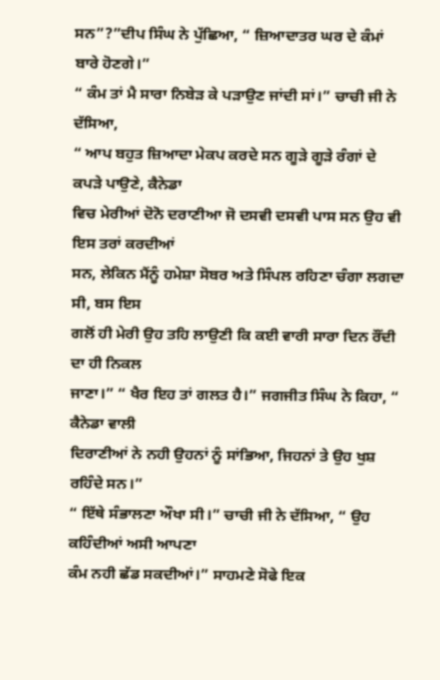ਸਨ”?”ਦੀਪ ਸਿੰਘ ਨੇ ਪੁੱਛਿਆ, “ ਜ਼ਿਆਦਾਤਰ ਘਰ ਦੇ ਕੰਮਾਂ ਬਾਰੇ ਹੋਣਗੇ।”
“ ਕੰਮ ਤਾਂ ਮੈ ਸਾਰਾ ਨਿਬੇੜ ਕੇ ਪੜਾਉਣ ਜਾਂਦੀ ਸਾਂ।” ਚਾਚੀ ਜੀ ਨੇ ਦੱਸਿਆ,
“ ਆਪ ਬਹੁਤ ਜ਼ਿਆਦਾ ਮੇਕਪ ਕਰਦੇ ਸਨ ਗੂੜੇ ਗੂੜੇ ਰੰਗਾਂ ਦੇ ਕਪੜੇ ਪਾਉਣੇ, ਕੈਨੇਡਾ
ਵਿਚ ਮੇਰੀਆਂ ਦੋਨੋ ਦਰਾਣੀਆ ਜੋ ਦਸਵੀ ਦਸਵੀ ਪਾਸ ਸਨ ਉਹ ਵੀ ਇਸ ਤਰਾਂ ਕਰਦੀਆਂ
ਸਨ, ਲੇਕਿਨ ਮੈਂਨੂੰ ਹਮੇਸ਼ਾ ਸੋਬਰ ਅਤੇ ਸਿੰਪਲ ਰਹਿਣਾ ਚੰਗਾ ਲਗਦਾ ਸੀ, ਬਸ ਇਸ
ਗਲੋਂ ਹੀ ਮੇਰੀ ਉਹ ਤਹਿ ਲਾਉਣੀ ਕਿ ਕਈ ਵਾਰੀ ਸਾਰਾ ਦਿਨ ਰੌਂਦੀ ਦਾ ਹੀ ਨਿਕਲ
ਜਾਣਾ।” “ ਖੈਰ ਇਹ ਤਾਂ ਗਲਤ ਹੈ।” ਜਗਜੀਤ ਸਿੰਘ ਨੇ ਕਿਹਾ, “ ਕੈਨੇਡਾ ਵਾਲੀ
ਦਿਰਾਣੀਆਂ ਨੇ ਨਹੀ ਉਹਨਾਂ ਨੂੰ ਸਾਂਭਿਆ, ਜਿਹਨਾਂ ਤੇ ਉਹ ਖੁਸ਼ ਰਹਿੰਦੇ ਸਨ।”
“ ਇੱਥੇ ਸੰਭਾਲਣਾ ਔਖਾ ਸੀ।” ਚਾਚੀ ਜੀ ਨੇ ਦੱਸਿਆ, “ ਉਹ ਕਹਿੰਦੀਆਂ ਅਸੀ ਆਪਣਾ
ਕੰਮ ਨਹੀ ਛੱਡ ਸਕਦੀਆਂ।” ਸਾਹਮਣੇ ਸੋਫੇ ਇਕ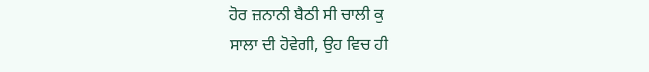ਹੋਰ ਜ਼ਨਾਨੀ ਬੈਠੀ ਸੀ ਚਾਲੀ ਕੁ
ਸਾਲਾ ਦੀ ਹੋਵੇਗੀ, ਉਹ ਵਿਚ ਹੀ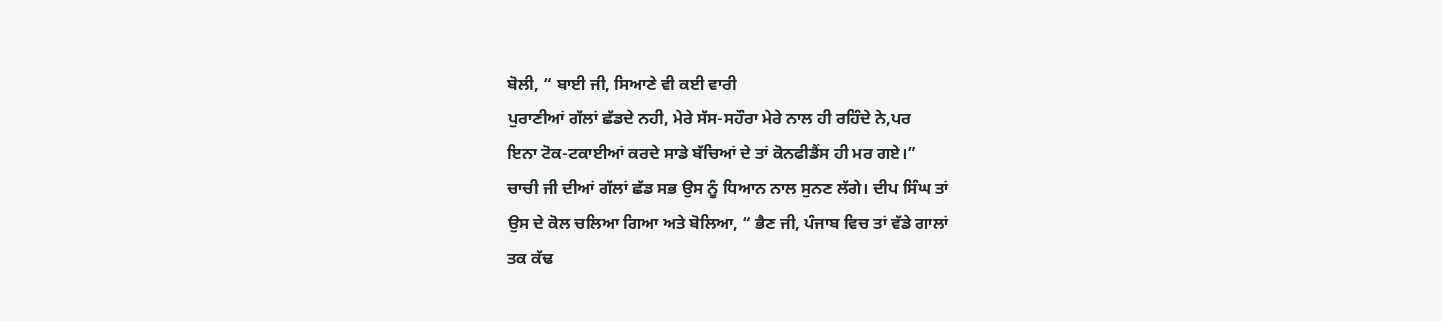ਬੋਲੀ, “ ਬਾਈ ਜੀ, ਸਿਆਣੇ ਵੀ ਕਈ ਵਾਰੀ
ਪੁਰਾਣੀਆਂ ਗੱਲਾਂ ਛੱਡਦੇ ਨਹੀ, ਮੇਰੇ ਸੱਸ-ਸਹੌਰਾ ਮੇਰੇ ਨਾਲ ਹੀ ਰਹਿੰਦੇ ਨੇ,ਪਰ
ਇਨਾ ਟੋਕ-ਟਕਾਈਆਂ ਕਰਦੇ ਸਾਡੇ ਬੱਚਿਆਂ ਦੇ ਤਾਂ ਕੋਨਫੀਡੈਂਸ ਹੀ ਮਰ ਗਏ।”
ਚਾਚੀ ਜੀ ਦੀਆਂ ਗੱਲਾਂ ਛੱਡ ਸਭ ਉਸ ਨੂੰ ਧਿਆਨ ਨਾਲ ਸੁਨਣ ਲੱਗੇ। ਦੀਪ ਸਿੰਘ ਤਾਂ
ਉਸ ਦੇ ਕੋਲ ਚਲਿਆ ਗਿਆ ਅਤੇ ਬੋਲਿਆ, “ ਭੈਣ ਜੀ, ਪੰਜਾਬ ਵਿਚ ਤਾਂ ਵੱਡੇ ਗਾਲਾਂ
ਤਕ ਕੱਢ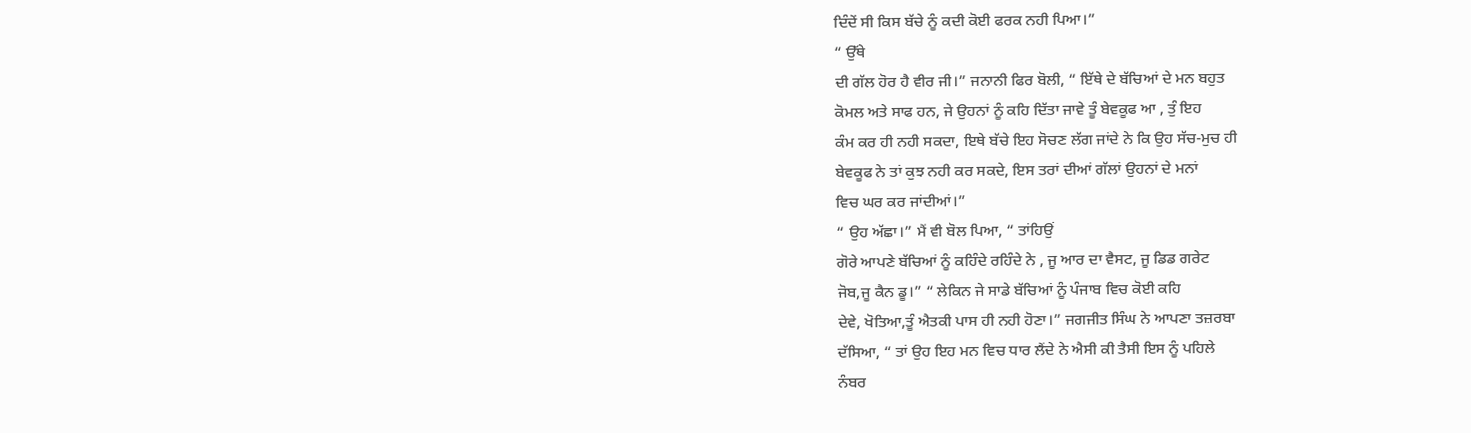ਦਿੰਦੇਂ ਸੀ ਕਿਸ ਬੱਚੇ ਨੂੰ ਕਦੀ ਕੋਈ ਫਰਕ ਨਹੀ ਪਿਆ।”
“ ਉੱਥੇ
ਦੀ ਗੱਲ ਹੋਰ ਹੈ ਵੀਰ ਜੀ।” ਜਨਾਨੀ ਫਿਰ ਬੋਲੀ, “ ਇੱਥੇ ਦੇ ਬੱਚਿਆਂ ਦੇ ਮਨ ਬਹੁਤ
ਕੋਮਲ ਅਤੇ ਸਾਫ ਹਨ, ਜੇ ਉਹਨਾਂ ਨੂੰ ਕਹਿ ਦਿੱਤਾ ਜਾਵੇ ਤੂੰ ਬੇਵਕੂਫ ਆ , ਤੁੰ ਇਹ
ਕੰਮ ਕਰ ਹੀ ਨਹੀ ਸਕਦਾ, ਇਥੇ ਬੱਚੇ ਇਹ ਸੋਚਣ ਲੱਗ ਜਾਂਦੇ ਨੇ ਕਿ ਉਹ ਸੱਚ-ਮੁਚ ਹੀ
ਬੇਵਕੂਫ ਨੇ ਤਾਂ ਕੁਝ ਨਹੀ ਕਰ ਸਕਦੇ, ਇਸ ਤਰਾਂ ਦੀਆਂ ਗੱਲਾਂ ਉਹਨਾਂ ਦੇ ਮਨਾਂ
ਵਿਚ ਘਰ ਕਰ ਜਾਂਦੀਆਂ।”
“ ਉਹ ਅੱਛਾ।” ਮੈਂ ਵੀ ਬੋਲ ਪਿਆ, “ ਤਾਂਹਿਉਂ
ਗੋਰੇ ਆਪਣੇ ਬੱਚਿਆਂ ਨੂੰ ਕਹਿੰਦੇ ਰਹਿੰਦੇ ਨੇ , ਜੂ ਆਰ ਦਾ ਵੈਸਟ, ਜੂ ਡਿਡ ਗਰੇਟ
ਜੋਬ,ਜੂ ਕੈਨ ਡੂ।” “ ਲੇਕਿਨ ਜੇ ਸਾਡੇ ਬੱਚਿਆਂ ਨੂੰ ਪੰਜਾਬ ਵਿਚ ਕੋਈ ਕਹਿ
ਦੇਵੇ, ਖੋਤਿਆ,ਤੂੰ ਐਤਕੀ ਪਾਸ ਹੀ ਨਹੀ ਹੋਣਾ।” ਜਗਜੀਤ ਸਿੰਘ ਨੇ ਆਪਣਾ ਤਜ਼ਰਬਾ
ਦੱਸਿਆ, “ ਤਾਂ ਉਹ ਇਹ ਮਨ ਵਿਚ ਧਾਰ ਲੈਂਦੇ ਨੇ ਐਸੀ ਕੀ ਤੈਸੀ ਇਸ ਨੂੰ ਪਹਿਲੇ
ਨੰਬਰ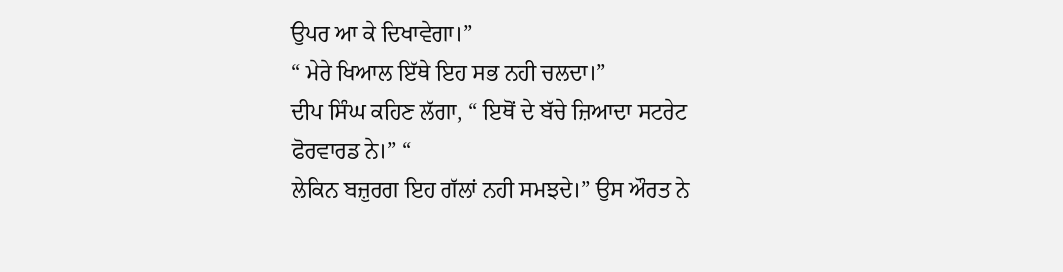ਉਪਰ ਆ ਕੇ ਦਿਖਾਵੇਗਾ।”
“ ਮੇਰੇ ਖਿਆਲ ਇੱਥੇ ਇਹ ਸਭ ਨਹੀ ਚਲਦਾ।”
ਦੀਪ ਸਿੰਘ ਕਹਿਣ ਲੱਗਾ, “ ਇਥੋਂ ਦੇ ਬੱਚੇ ਜ਼ਿਆਦਾ ਸਟਰੇਟ ਫੋਰਵਾਰਡ ਨੇ।” “
ਲੇਕਿਨ ਬਜ਼ੁਰਗ ਇਹ ਗੱਲਾਂ ਨਹੀ ਸਮਝਦੇ।” ਉਸ ਔਰਤ ਨੇ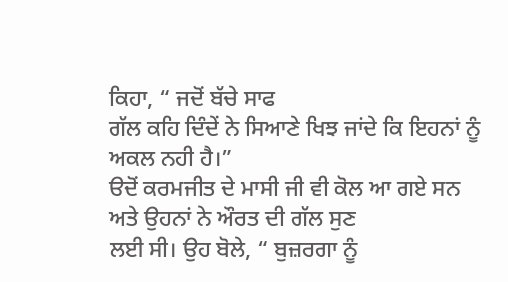ਕਿਹਾ, “ ਜਦੋਂ ਬੱਚੇ ਸਾਫ
ਗੱਲ ਕਹਿ ਦਿੰਦੇਂ ਨੇ ਸਿਆਣੇ ਖਿਝ ਜਾਂਦੇ ਕਿ ਇਹਨਾਂ ਨੂੰ ਅਕਲ ਨਹੀ ਹੈ।”
ੳਦੋਂ ਕਰਮਜੀਤ ਦੇ ਮਾਸੀ ਜੀ ਵੀ ਕੋਲ ਆ ਗਏ ਸਨ ਅਤੇ ਉਹਨਾਂ ਨੇ ਔਰਤ ਦੀ ਗੱਲ ਸੁਣ
ਲਈ ਸੀ। ਉਹ ਬੋਲੇ, “ ਬੁਜ਼ਰਗਾ ਨੂੰ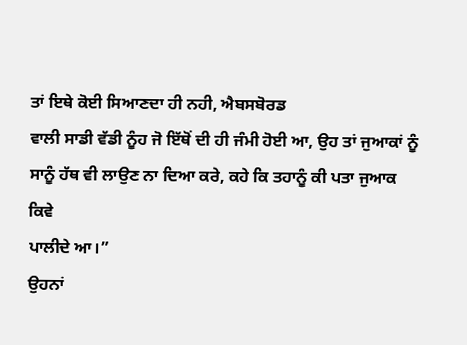ਤਾਂ ਇਥੇ ਕੋਈ ਸਿਆਣਦਾ ਹੀ ਨਹੀ, ਐਬਸਬੋਰਡ
ਵਾਲੀ ਸਾਡੀ ਵੱਡੀ ਨੂੰਹ ਜੋ ਇੱਥੋਂ ਦੀ ਹੀ ਜੰਮੀ ਹੋਈ ਆ, ਉਹ ਤਾਂ ਜੁਆਕਾਂ ਨੂੰ
ਸਾਨੂੰ ਹੱਥ ਵੀ ਲਾਉਣ ਨਾ ਦਿਆ ਕਰੇ, ਕਹੇ ਕਿ ਤਹਾਨੂੰ ਕੀ ਪਤਾ ਜੁਆਕ ਕਿਵੇ
ਪਾਲੀਦੇ ਆ।”
ਉਹਨਾਂ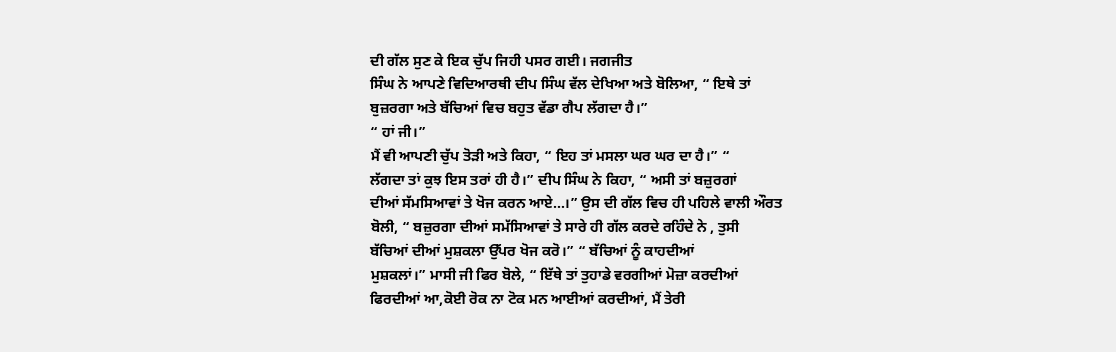ਦੀ ਗੱਲ ਸੁਣ ਕੇ ਇਕ ਚੁੱਪ ਜਿਹੀ ਪਸਰ ਗਈ। ਜਗਜੀਤ
ਸਿੰਘ ਨੇ ਆਪਣੇ ਵਿਦਿਆਰਥੀ ਦੀਪ ਸਿੰਘ ਵੱਲ ਦੇਖਿਆ ਅਤੇ ਬੋਲਿਆ, “ ਇਥੇ ਤਾਂ
ਬੁਜ਼ਰਗਾ ਅਤੇ ਬੱਚਿਆਂ ਵਿਚ ਬਹੁਤ ਵੱਡਾ ਗੈਪ ਲੱਗਦਾ ਹੈ।”
“ ਹਾਂ ਜੀ।”
ਮੈਂ ਵੀ ਆਪਣੀ ਚੁੱਪ ਤੋੜੀ ਅਤੇ ਕਿਹਾ, “ ਇਹ ਤਾਂ ਮਸਲਾ ਘਰ ਘਰ ਦਾ ਹੈ।” “
ਲੱਗਦਾ ਤਾਂ ਕੁਝ ਇਸ ਤਰਾਂ ਹੀ ਹੈ।” ਦੀਪ ਸਿੰਘ ਨੇ ਕਿਹਾ, “ ਅਸੀ ਤਾਂ ਬਜ਼ੁਰਗਾਂ
ਦੀਆਂ ਸੱਮਸਿਆਵਾਂ ਤੇ ਖੋਜ ਕਰਨ ਆਏ…।” ਉਸ ਦੀ ਗੱਲ ਵਿਚ ਹੀ ਪਹਿਲੇ ਵਾਲੀ ਔਰਤ
ਬੋਲੀ, “ ਬਜ਼ੁਰਗਾ ਦੀਆਂ ਸਮੱਸਿਆਵਾਂ ਤੇ ਸਾਰੇ ਹੀ ਗੱਲ ਕਰਦੇ ਰਹਿੰਦੇ ਨੇ , ਤੁਸੀ
ਬੱਚਿਆਂ ਦੀਆਂ ਮੁਸ਼ਕਲਾ ਉੱਪਰ ਖੋਜ ਕਰੋ।” “ ਬੱਚਿਆਂ ਨੂੰ ਕਾਹਦੀਆਂ
ਮੁਸ਼ਕਲਾਂ।” ਮਾਸੀ ਜੀ ਫਿਰ ਬੋਲੇ, “ ਇੱਥੇ ਤਾਂ ਤੁਹਾਡੇ ਵਰਗੀਆਂ ਮੋਜ਼ਾ ਕਰਦੀਆਂ
ਫਿਰਦੀਆਂ ਆ,ਕੋਈ ਰੋਕ ਨਾ ਟੋਕ ਮਨ ਆਈਆਂ ਕਰਦੀਆਂ, ਮੈਂ ਤੇਰੀ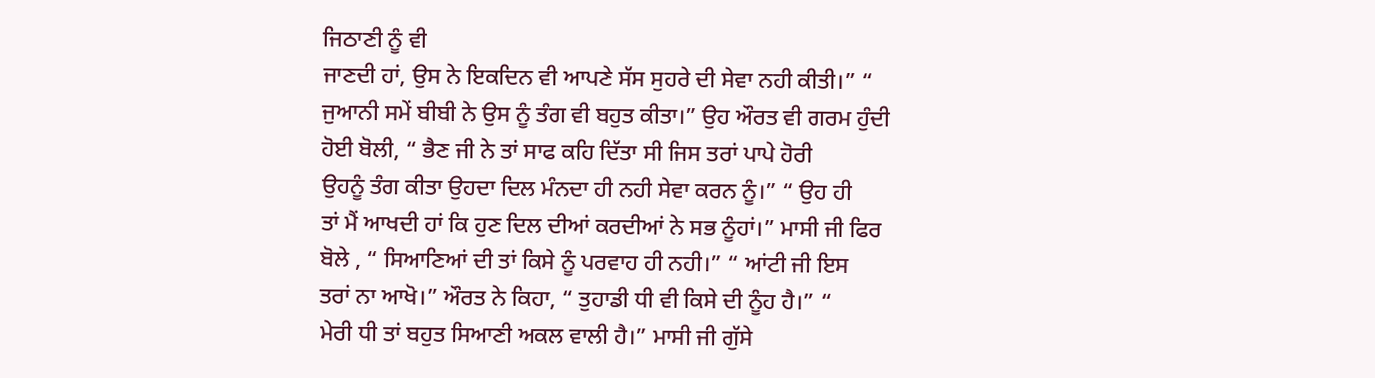ਜਿਠਾਣੀ ਨੂੰ ਵੀ
ਜਾਣਦੀ ਹਾਂ, ਉਸ ਨੇ ਇਕਦਿਨ ਵੀ ਆਪਣੇ ਸੱਸ ਸੁਹਰੇ ਦੀ ਸੇਵਾ ਨਹੀ ਕੀਤੀ।” “
ਜੁਆਨੀ ਸਮੇਂ ਬੀਬੀ ਨੇ ਉਸ ਨੂੰ ਤੰਗ ਵੀ ਬਹੁਤ ਕੀਤਾ।” ਉਹ ਔਰਤ ਵੀ ਗਰਮ ਹੁੰਦੀ
ਹੋਈ ਬੋਲੀ, “ ਭੈਣ ਜੀ ਨੇ ਤਾਂ ਸਾਫ ਕਹਿ ਦਿੱਤਾ ਸੀ ਜਿਸ ਤਰਾਂ ਪਾਪੇ ਹੋਰੀ
ਉਹਨੂੰ ਤੰਗ ਕੀਤਾ ਉਹਦਾ ਦਿਲ ਮੰਨਦਾ ਹੀ ਨਹੀ ਸੇਵਾ ਕਰਨ ਨੂੰ।” “ ਉਹ ਹੀ
ਤਾਂ ਮੈਂ ਆਖਦੀ ਹਾਂ ਕਿ ਹੁਣ ਦਿਲ ਦੀਆਂ ਕਰਦੀਆਂ ਨੇ ਸਭ ਨੂੰਹਾਂ।” ਮਾਸੀ ਜੀ ਫਿਰ
ਬੋਲੇ , “ ਸਿਆਣਿਆਂ ਦੀ ਤਾਂ ਕਿਸੇ ਨੂੰ ਪਰਵਾਹ ਹੀ ਨਹੀ।” “ ਆਂਟੀ ਜੀ ਇਸ
ਤਰਾਂ ਨਾ ਆਖੋ।” ਔਰਤ ਨੇ ਕਿਹਾ, “ ਤੁਹਾਡੀ ਧੀ ਵੀ ਕਿਸੇ ਦੀ ਨੂੰਹ ਹੈ।” “
ਮੇਰੀ ਧੀ ਤਾਂ ਬਹੁਤ ਸਿਆਣੀ ਅਕਲ ਵਾਲੀ ਹੈ।” ਮਾਸੀ ਜੀ ਗੁੱਸੇ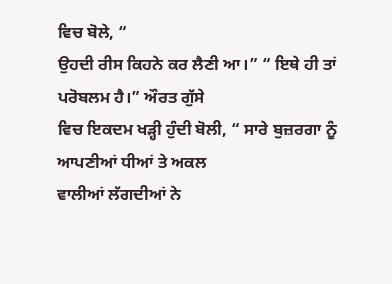ਵਿਚ ਬੋਲੇ, “
ਉਹਦੀ ਰੀਸ ਕਿਹਨੇ ਕਰ ਲੈਣੀ ਆ।” “ ਇਥੇ ਹੀ ਤਾਂ ਪਰੋਬਲਮ ਹੈ।” ਔਰਤ ਗੁੱਸੇ
ਵਿਚ ਇਕਦਮ ਖੜ੍ਹੀ ਹੁੰਦੀ ਬੋਲੀ, “ ਸਾਰੇ ਬੁਜ਼ਰਗਾ ਨੂੰ ਆਪਣੀਆਂ ਧੀਆਂ ਤੇ ਅਕਲ
ਵਾਲੀਆਂ ਲੱਗਦੀਆਂ ਨੇ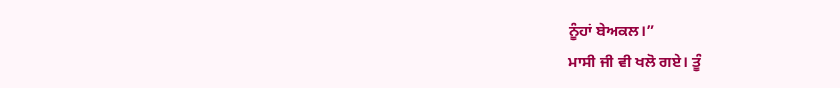ਨੂੰਹਾਂ ਬੇਅਕਲ।”
ਮਾਸੀ ਜੀ ਵੀ ਖਲੋ ਗਏ। ਤੂੰ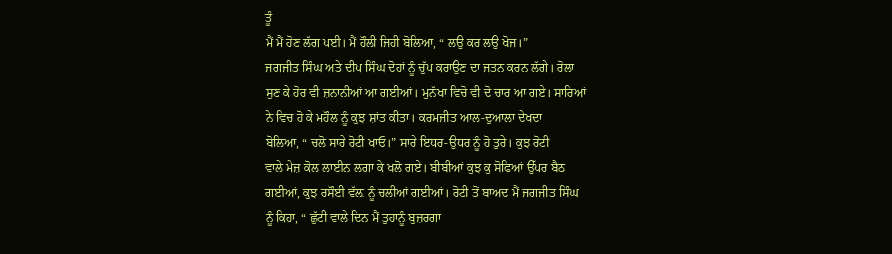ਤੂੰ
ਮੈਂ ਮੈਂ ਹੋਣ ਲੱਗ ਪਈ। ਮੈਂ ਹੌਲੀ ਜਿਹੀ ਬੋਲਿਆ, “ ਲਉ ਕਰ ਲਉ ਖੋਜ।”
ਜਗਜੀਤ ਸਿੰਘ ਅਤੇ ਦੀਪ ਸਿੰਘ ਦੋਹਾਂ ਨੂੰ ਚੁੱਪ ਕਰਾਉਣ ਦਾ ਜਤਨ ਕਰਨ ਲੱਗੇ। ਰੋਲਾ
ਸੁਣ ਕੇ ਹੋਰ ਵੀ ਜ਼ਨਾਨੀਆਂ ਆ ਗਈਆਂ। ਮੁਨੱਖਾ ਵਿਚੋ ਵੀ ਦੋ ਚਾਰ ਆ ਗਏ। ਸਾਰਿਆਂ
ਨੇ ਵਿਚ ਹੋ ਕੇ ਮਹੌਲ ਨੂੰ ਕੁਝ ਸ਼ਾਂਤ ਕੀਤਾ। ਕਰਮਜੀਤ ਆਲ-ਦੁਆਲਾ ਦੇਖਦਾ
ਬੋਲਿਆ, “ ਚਲੋ ਸਾਰੇ ਰੋਟੀ ਖਾਓ।” ਸਾਰੇ ਇਧਰ-ਉਧਰ ਨੂੰ ਹੋ ਤੁਰੇ। ਕੁਝ ਰੋਟੀ
ਵਾਲੇ ਮੇਜ਼ ਕੋਲ ਲਾਈਨ ਲਗਾ ਕੇ ਖਲੋ ਗਏ। ਬੀਬੀਆਂ ਕੁਝ ਕੁ ਸੋਫਿਆਂ ਉੱਪਰ ਬੈਠ
ਗਈਆਂ, ਕੁਝ ਰਸੌਈ ਵੱਲ਼ ਨੂੰ ਚਲੀਆਂ ਗਈਆਂ। ਰੋਟੀ ਤੋਂ ਬਾਅਦ ਮੈਂ ਜਗਜੀਤ ਸਿੰਘ
ਨੂੰ ਕਿਹਾ, “ ਛੁੱਟੀ ਵਾਲੇ ਦਿਨ ਮੈਂ ਤੁਹਾਨੂੰ ਬੁਜ਼ਰਗਾ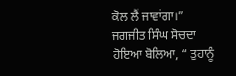ਕੋਲ ਲੈਂ ਜਾਵਾਂਗਾ।”
ਜਗਜੀਤ ਸਿੰਘ ਸੋਚਦਾ ਹੋਇਆ ਬੋਲਿਆ, “ ਤੁਹਾਨੂੰ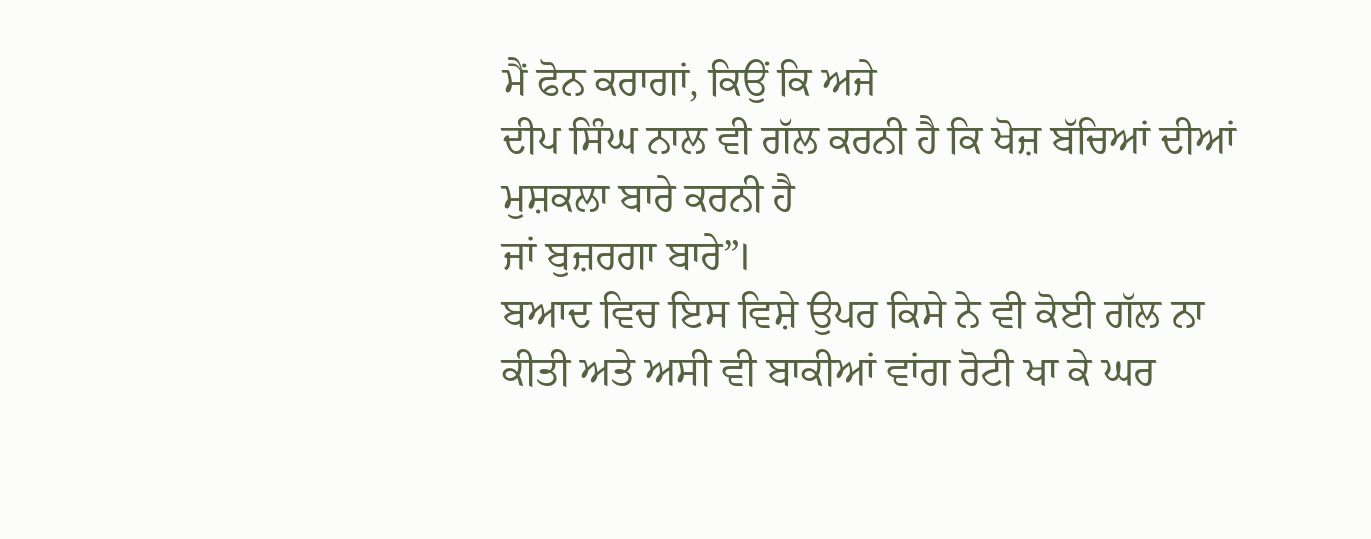ਮੈਂ ਫੋਨ ਕਰਾਗਾਂ, ਕਿਉਂ ਕਿ ਅਜੇ
ਦੀਪ ਸਿੰਘ ਨਾਲ ਵੀ ਗੱਲ ਕਰਨੀ ਹੈ ਕਿ ਖੋਜ਼ ਬੱਚਿਆਂ ਦੀਆਂ ਮੁਸ਼ਕਲਾ ਬਾਰੇ ਕਰਨੀ ਹੈ
ਜਾਂ ਬੁਜ਼ਰਗਾ ਬਾਰੇ”।
ਬਆਦ ਵਿਚ ਇਸ ਵਿਸ਼ੇ ਉਪਰ ਕਿਸੇ ਨੇ ਵੀ ਕੋਈ ਗੱਲ ਨਾ
ਕੀਤੀ ਅਤੇ ਅਸੀ ਵੀ ਬਾਕੀਆਂ ਵਾਂਗ ਰੋਟੀ ਖਾ ਕੇ ਘਰ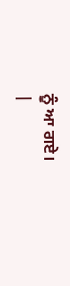ਨੂੰ ਆ ਗਏ।
|